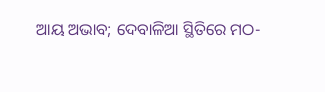ଆୟ ଅଭାବ; ଦେବାଳିଆ ସ୍ଥିତିରେ ମଠ-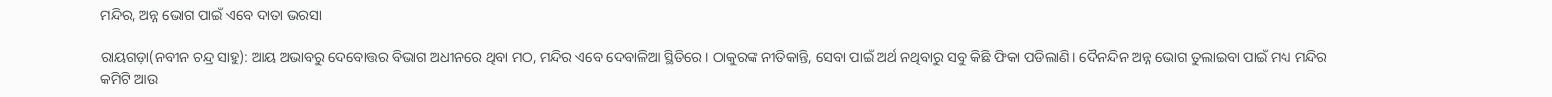ମନ୍ଦିର, ଅନ୍ନ ଭୋଗ ପାଇଁ ଏବେ ଦାତା ଭରସା

ରାୟଗଡ଼ା(ନବୀନ ଚନ୍ଦ୍ର ସାହୁ): ଆୟ ଅଭାବରୁ ଦେବୋତ୍ତର ବିଭାଗ ଅଧୀନରେ ଥିବା ମଠ, ମନ୍ଦିର ଏବେ ଦେବାଳିଆ ସ୍ଥିତିରେ। ଠାକୁରଙ୍କ ନୀତିକାନ୍ତି, ସେବା ପାଇଁ ଅର୍ଥ ନଥିବାରୁ ସବୁ କିଛି ଫିକା ପଡିଲାଣି। ଦୈନନ୍ଦିନ ଅନ୍ନ ଭୋଗ ତୁଲାଇବା ପାଇଁ ମଧ୍ୟ ମନ୍ଦିର କମିଟି ଆଉ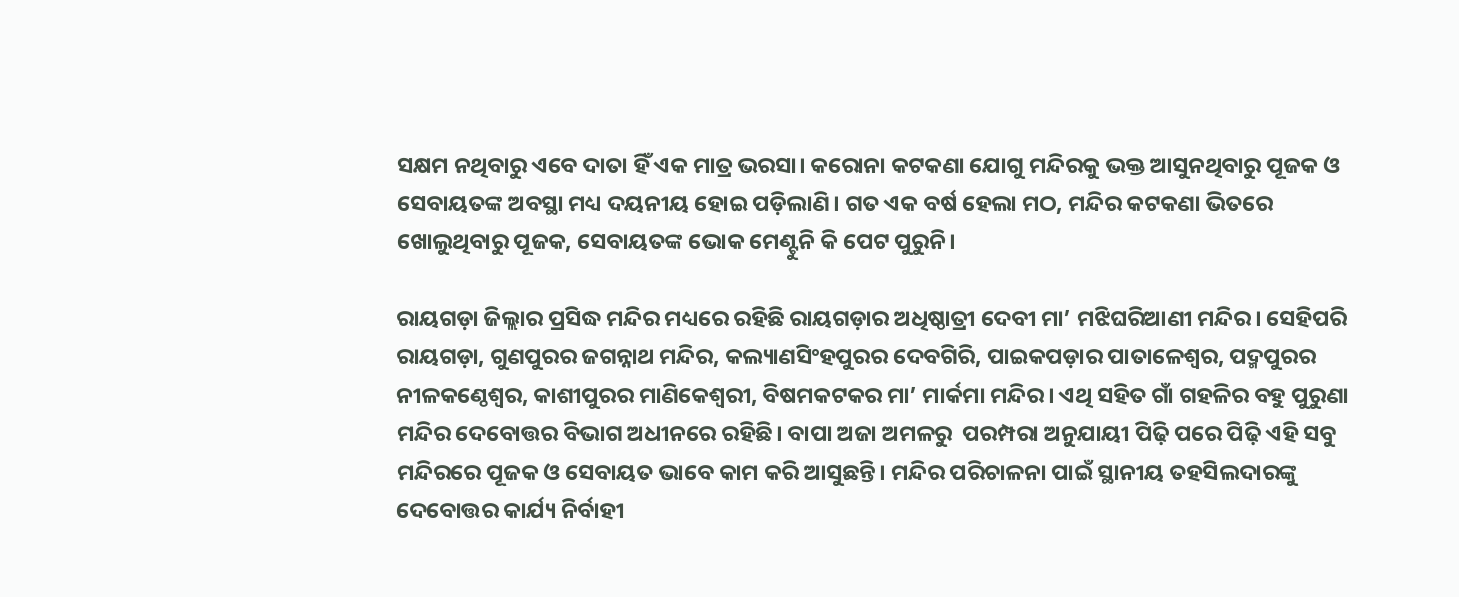ସକ୍ଷମ ନଥିବାରୁ ଏବେ ଦାତା ହିଁ ଏକ ମାତ୍ର ଭରସା। କରୋନା କଟକଣା ଯୋଗୁ ମନ୍ଦିରକୁ ଭକ୍ତ ଆସୁନଥିବାରୁ ପୂଜକ ଓ ସେବାୟତଙ୍କ ଅବସ୍ଥା ମଧ୍ୟ ଦୟନୀୟ ହୋଇ ପଡ଼ିଲାଣି। ଗତ ଏକ ବର୍ଷ ହେଲା ମଠ, ମନ୍ଦିର କଟକଣା ଭିତରେ ଖୋଲୁଥିବାରୁ ପୂଜକ, ସେବାୟତଙ୍କ ଭୋକ ମେଣ୍ଟୁନି କି ପେଟ ପୁରୁନି।

ରାୟଗଡ଼ା ଜିଲ୍ଲାର ପ୍ରସିଦ୍ଧ ମନ୍ଦିର ମଧ୍ୟରେ ରହିଛି ରାୟଗଡ଼ାର ଅଧିଷ୍ଠାତ୍ରୀ ଦେବୀ ମା’ ମଝିଘରିଆଣୀ ମନ୍ଦିର। ସେହିପରି ରାୟଗଡ଼ା, ଗୁଣପୁରର ଜଗନ୍ନାଥ ମନ୍ଦିର, କଲ୍ୟାଣସିଂହପୁରର ଦେବଗିରି, ପାଇକପଡ଼ାର ପାତାଳେଶ୍ବର, ପଦ୍ମପୁରର ନୀଳକଣ୍ଠେଶ୍ବର, କାଶୀପୁରର ମାଣିକେଶ୍ବରୀ, ବିଷମକଟକର ମା’ ମାର୍କମା ମନ୍ଦିର। ଏଥି ସହିତ ଗାଁ ଗହଳିର ବହୁ ପୁରୁଣା ମନ୍ଦିର ଦେବୋତ୍ତର ବିଭାଗ ଅଧୀନରେ ରହିଛି। ବାପା ଅଜା ଅମଳରୁ  ପରମ୍ପରା ଅନୁଯାୟୀ ପିଢ଼ି ପରେ ପିଢ଼ି ଏହି ସବୁ ମନ୍ଦିରରେ ପୂଜକ ଓ ସେବାୟତ ଭାବେ କାମ କରି ଆସୁଛନ୍ତି। ମନ୍ଦିର ପରିଚାଳନା ପାଇଁ ସ୍ଥାନୀୟ ତହସିଲଦାରଙ୍କୁ ଦେବ‌ୋତ୍ତର କାର୍ଯ୍ୟ ନିର୍ବାହୀ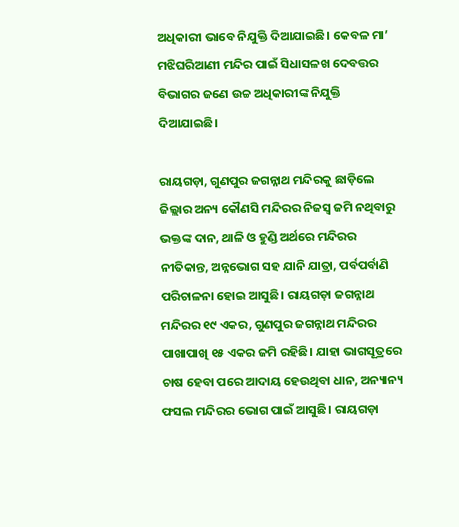ଅଧିକାରୀ ଭାବେ ନିଯୁକ୍ତି ଦିଆଯାଇଛି। କେବଳ ମା’ ମଝିଘରିଆଣୀ ମନ୍ଦିର ପାଇଁ ସିଧାସଳଖ ଦେବତ୍ତର ବିଭାଗର ଜଣେ ଉଚ୍ଚ ଅଧିକାରୀଙ୍କ ନିଯୁକ୍ତି ଦିଆଯାଇଛି।

ରାୟଗଡ଼ା, ଗୁଣପୁର ଜଗନ୍ନାଥ ମନ୍ଦିରକୁ ଛାଡ଼ିଲେ ଜିଲ୍ଲାର ଅନ୍ୟ କୌଣସି ମନ୍ଦିରର ନିଜସ୍ବ ଜମି ନଥିବାରୁ ଭକ୍ତଙ୍କ ଦାନ, ଥାଳି ଓ ହୁଣ୍ଡି ଅର୍ଥରେ ମନ୍ଦିରର ନୀତିକାନ୍ତ, ଅନ୍ନଭୋଗ ସହ ଯାନି ଯାତ୍ରା, ପର୍ବପର୍ବାଣି ପରିଚାଳନା ହୋଇ ଆସୁଛି। ରାୟଗଡ଼ା ଜଗନ୍ନାଥ ମନ୍ଦିରର ୧୯ ଏକର, ଗୁଣପୁର ଜଗନ୍ନାଥ ମନ୍ଦିରର ପାଖାପାଖି ୧୫ ଏକର ଜମି ରହିଛି। ଯାହା ଭାଗସୂତ୍ରରେ ଚାଷ ହେବା ପରେ ଆଦାୟ ହେଉଥିବା ଧାନ, ଅନ୍ୟାନ୍ୟ ଫସଲ ମନ୍ଦିରର ଭୋଗ ପାଇଁ ଆସୁଛି। ରାୟଗଡ଼ା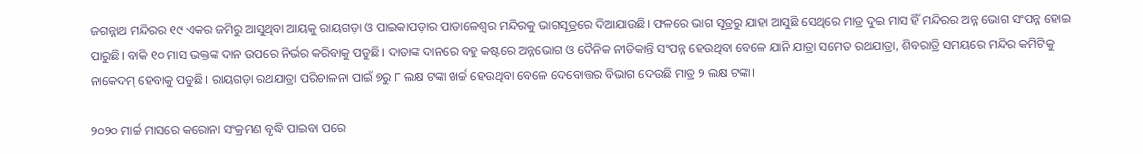ଜଗନ୍ନାଥ ମନ୍ଦିରର ୧୯ ଏକର ଜମିରୁ ଆସୁଥିବା ଆୟକୁ ରାୟଗଡ଼ା ଓ ପାଇକାପଡ଼ାର ପାତାଳେଶ୍ବର ମନ୍ଦିରକୁ ଭାଗସୂତ୍ରରେ ଦିଆଯାଉଛି। ଫଳରେ ଭାଗ ସୂତ୍ରରୁ ଯାହା ଆସୁଛି ସେଥିରେ ମାତ୍ର ଦୁଇ ମାସ ହିଁ ମନ୍ଦିରର ଅନ୍ନ ଭୋଗ ସଂପନ୍ନ ହୋଇ ପାରୁଛି। ବାକି ୧୦ ମାସ ଭକ୍ତଙ୍କ ଦାନ ଉପରେ ନିର୍ଭର କରିବାକୁ ପଡୁଛି। ଦାତାଙ୍କ ଦାନରେ ବହୁ କଷ୍ଟରେ ଅନ୍ନଭୋଗ ଓ ଦୈନିକ ନୀତିକାନ୍ତି ସଂପନ୍ନ ହେଉଥିବା ବେଳେ ଯାନି ଯାତ୍ରା ସମେତ ରଥଯାତ୍ରା, ଶିବରାତ୍ରି ସମୟରେ ମନ୍ଦିର କମିଟିକୁ ନାକେଦମ୍ ହେବାକୁ ପଡୁଛି। ରାୟଗଡ଼ା ରଥଯାତ୍ରା ପରିଚାଳନା ପାଇଁ ୭ରୁ ୮ ଲକ୍ଷ ଟଙ୍କା ଖର୍ଚ୍ଚ ହେଉଥିବା ବେଳେ ଦେବ‌ୋତ୍ତର ବିଭାଗ ଦେଉଛି ମାତ୍ର ୨ ଲକ୍ଷ ଟଙ୍କା।

୨୦୨୦ ମାର୍ଚ୍ଚ ମାସରେ କରୋନା ସଂକ୍ରମଣ ବୃଦ୍ଧି ପାଇବା ପରେ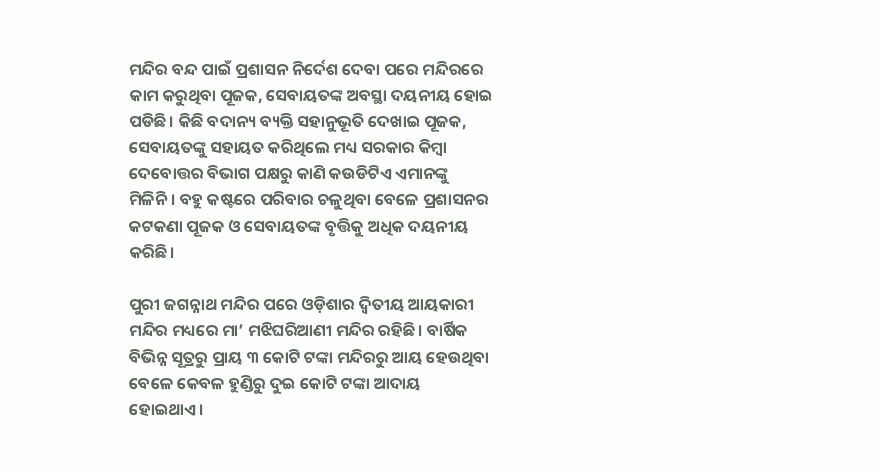ମନ୍ଦିର ବନ୍ଦ ପାଇଁ ପ୍ରଶାସନ ନିର୍ଦେଶ ଦେବା ପରେ ମନ୍ଦିରରେ କାମ କରୁଥିବା ପୂଜକ, ସେବାୟତଙ୍କ ଅବସ୍ଥା ଦୟନୀୟ ହୋଇ ପଡିଛି। କିଛି ବଦାନ୍ୟ ବ୍ୟକ୍ତି ସହାନୁଭୂତି ଦେଖାଇ ପୂଜକ, ସେବାୟତଙ୍କୁ ସହାୟତ କରିଥିଲେ ମଧ୍ୟ ସରକାର କିମ୍ବା ଦେବୋତ୍ତର ବିଭାଗ ପକ୍ଷରୁ କାଣି କଉଡିଟିଏ ଏମାନଙ୍କୁ ମିଳିନି। ବହୁ କଷ୍ଟରେ ପରିବାର ଚଳୁଥିବା ବେଳେ ପ୍ରଶାସନର କଟକଣା ପୂଜକ ଓ ସେବାୟତଙ୍କ ବୃତ୍ତିକୁ ଅଧିକ ଦୟନୀୟ କରିଛି।

ପୁରୀ ଜଗନ୍ନାଥ ମନ୍ଦିର ପରେ ଓଡ଼ିଶାର ଦ୍ଵିତୀୟ ଆୟକାରୀ ମନ୍ଦିର ମଧ୍ୟରେ ମା’ ମଝିଘରିଆଣୀ ମନ୍ଦିର ରହିଛି। ବାର୍ଷିକ ବିଭିନ୍ନ ସୂତ୍ରରୁ ପ୍ରାୟ ୩ କୋଟି ଟଙ୍କା ମନ୍ଦିରରୁ ଆୟ ହେଉଥିବା ବେଳେ କେବଳ ହୁଣ୍ଡିରୁ ଦୁଇ କୋଟି ଟଙ୍କା ଆଦାୟ ହୋଇଥାଏ।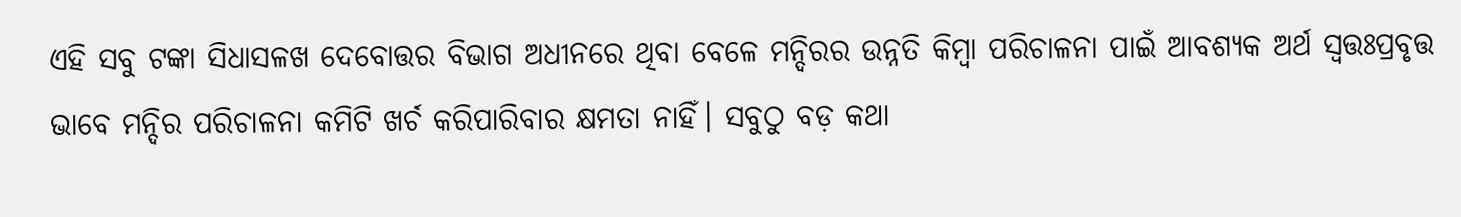ଏହି ସବୁ ଟଙ୍କା ସିଧାସଳଖ ଦେବୋତ୍ତର ବିଭାଗ ଅଧୀନରେ ଥିବା ବେଳେ ମନ୍ଦିରର ଉନ୍ନତି କିମ୍ବା ପରିଚାଳନା ପାଇଁ ଆବଶ୍ୟକ ଅର୍ଥ ସ୍ବତ୍ତଃପ୍ରବୃତ୍ତ ଭାବେ ମନ୍ଦିର ପରିଚାଳନା କମିଟି ଖର୍ଚ କରିପାରିବାର କ୍ଷମତା ନାହିଁ। ସବୁଠୁ ବଡ଼ କଥା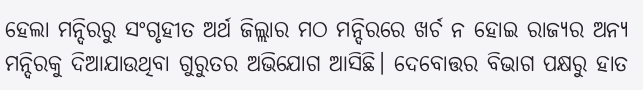ହେଲା ମନ୍ଦିରରୁ ସଂଗୃହୀତ ଅର୍ଥ ଜିଲ୍ଲାର ମଠ ମନ୍ଦିରରେ ଖର୍ଚ ନ ହୋଇ ରାଜ୍ୟର ଅନ୍ୟ ମନ୍ଦିରକୁ ଦିଆଯାଉଥିବା ଗୁରୁତର ଅଭିଯୋଗ ଆସିଛି। ଦେବୋତ୍ତର ବିଭାଗ ପକ୍ଷରୁ ହାତ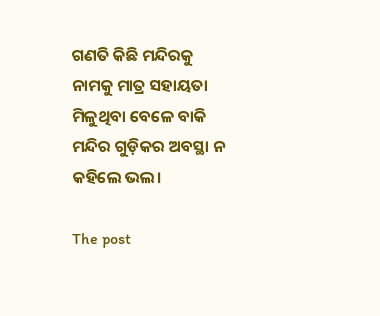ଗଣତି କିଛି ମନ୍ଦିରକୁ ନାମକୁ ମାତ୍ର ସହାୟତା ମିଳୁଥିବା ବେଳେ ବାକି ମନ୍ଦିର ଗୁଡ଼ିକର ଅବସ୍ଥା ନ କହିଲେ ଭଲ।

The post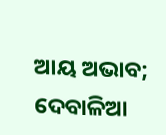ଆୟ ଅଭାବ; ଦେବାଳିଆ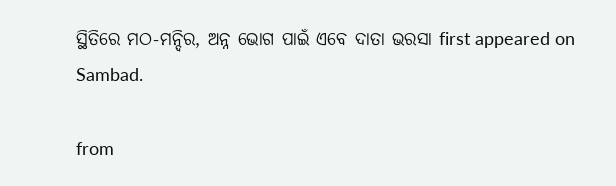ସ୍ଥିତିରେ ମଠ-ମନ୍ଦିର, ଅନ୍ନ ଭୋଗ ପାଇଁ ଏବେ ଦାତା ଭରସା first appeared on Sambad.

from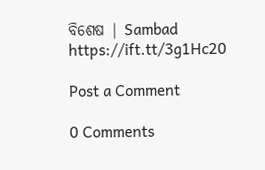ବିଶେଷ | Sambad https://ift.tt/3g1Hc20

Post a Comment

0 Comments